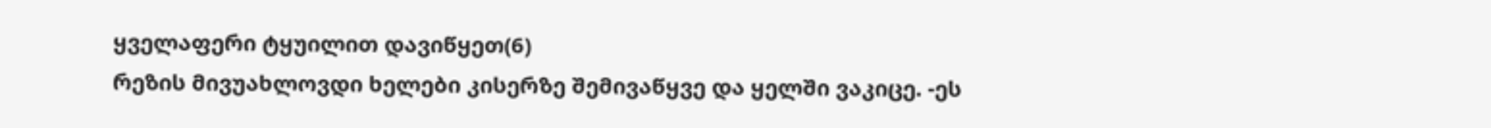ყველაფერი ტყუილით დავიწყეთ(6)
რეზის მივუახლოვდი ხელები კისერზე შემივაწყვე და ყელში ვაკიცე. -ეს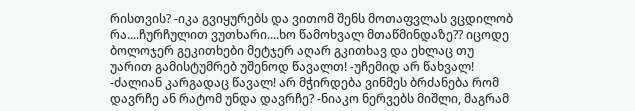რისთვის? -იკა გვიყურებს და ვითომ შენს მოთაფვლას ვცდილობ რა....ჩურჩულით ვუთხარი....ხო წამოხვალ მთაწმინდაზე?? იცოდე ბოლოჯერ გეკითხები მეტჯერ აღარ გკითხავ და ეხლაც თუ უარით გამისტუმრებ უშენოდ წავალთ! -უჩემიდ არ წახვალ! -ძალიან კარგადაც წავალ! არ მჭირდება ვინმეს ბრძანება რომ დავრჩე ან რატომ უნდა დავრჩე? -ნიაკო ნერვებს მიშლი, მაგრამ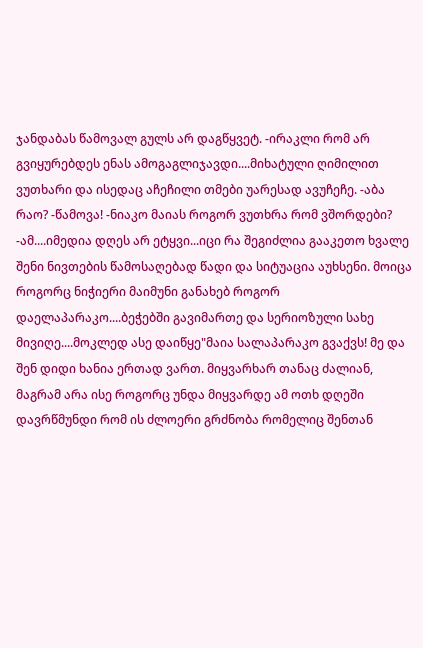ჯანდაბას წამოვალ გულს არ დაგწყვეტ. -ირაკლი რომ არ გვიყურებდეს ენას ამოგაგლიჯავდი....მიხატული ღიმილით ვუთხარი და ისედაც აჩეჩილი თმები უარესად ავუჩეჩე. -აბა რაო? -წამოვა! -ნიაკო მაიას როგორ ვუთხრა რომ ვშორდები? -ამ....იმედია დღეს არ ეტყვი...იცი რა შეგიძლია გააკეთო ხვალე შენი ნივთების წამოსაღებად წადი და სიტუაცია აუხსენი. მოიცა როგორც ნიჭიერი მაიმუნი განახებ როგორ დაელაპარაკო....ბეჭებში გავიმართე და სერიოზული სახე მივიღე....მოკლედ ასე დაიწყე"მაია სალაპარაკო გვაქვს! მე და შენ დიდი ხანია ერთად ვართ. მიყვარხარ თანაც ძალიან, მაგრამ არა ისე როგორც უნდა მიყვარდე ამ ოთხ დღეში დავრწმუნდი რომ ის ძლოერი გრძნობა რომელიც შენთან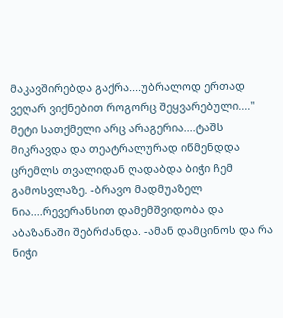მაკავშირებდა გაქრა....უბრალოდ ერთად ვეღარ ვიქნებით როგორც შეყვარებული...." მეტი სათქმელი არც არაგერია....ტაშს მიკრავდა და თეატრალურად იწმენდდა ცრემლს თვალიდან ღადაბდა ბიჭი ჩემ გამოსვლაზე. -ბრავო მადმუაზელ ნია....რევერანსით დამემშვიდობა და აბაზანაში შებრძანდა. -ამან დამცინოს და რა ნიჭი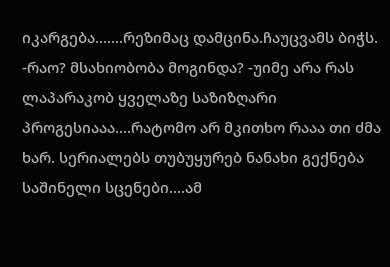იკარგება.......რეზიმაც დამცინა.ჩაუცვამს ბიჭს. -რაო? მსახიობობა მოგინდა? -უიმე არა რას ლაპარაკობ ყველაზე საზიზღარი პროგესიააა....რატომო არ მკითხო რააა თი ძმა ხარ. სერიალებს თუბუყურებ ნანახი გექნება საშინელი სცენები....ამ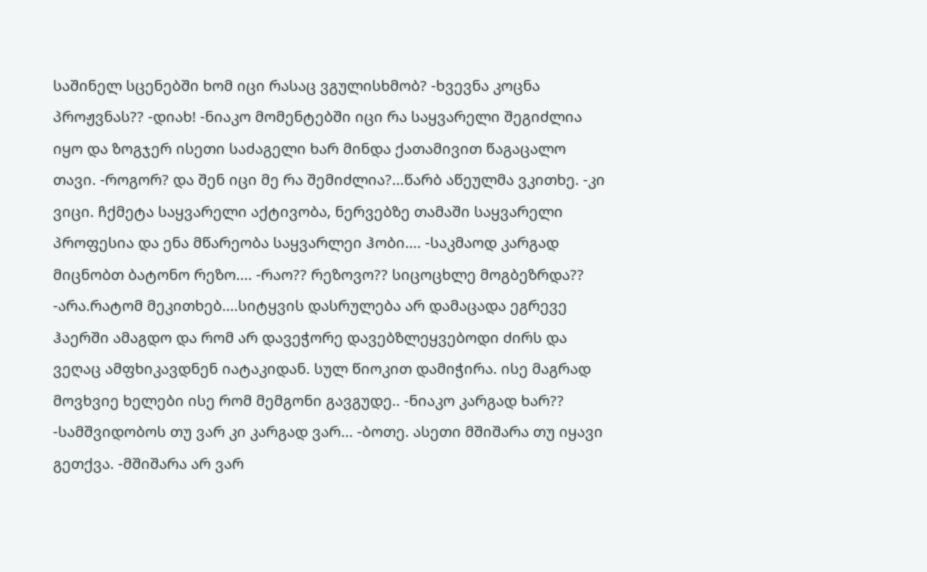საშინელ სცენებში ხომ იცი რასაც ვგულისხმობ? -ხვევნა კოცნა პროჟვნას?? -დიახ! -ნიაკო მომენტებში იცი რა საყვარელი შეგიძლია იყო და ზოგჯერ ისეთი საძაგელი ხარ მინდა ქათამივით წაგაცალო თავი. -როგორ? და შენ იცი მე რა შემიძლია?...წარბ აწეულმა ვკითხე. -კი ვიცი. ჩქმეტა საყვარელი აქტივობა, ნერვებზე თამაში საყვარელი პროფესია და ენა მწარეობა საყვარლეი ჰობი.... -საკმაოდ კარგად მიცნობთ ბატონო რეზო.... -რაო?? რეზოვო?? სიცოცხლე მოგბეზრდა?? -არა.რატომ მეკითხებ....სიტყვის დასრულება არ დამაცადა ეგრევე ჰაერში ამაგდო და რომ არ დავეჭორე დავებზლეყვებოდი ძირს და ვეღაც ამფხიკავდნენ იატაკიდან. სულ წიოკით დამიჭირა. ისე მაგრად მოვხვიე ხელები ისე რომ მემგონი გავგუდე.. -ნიაკო კარგად ხარ?? -სამშვიდობოს თუ ვარ კი კარგად ვარ... -ბოთე. ასეთი მშიშარა თუ იყავი გეთქვა. -მშიშარა არ ვარ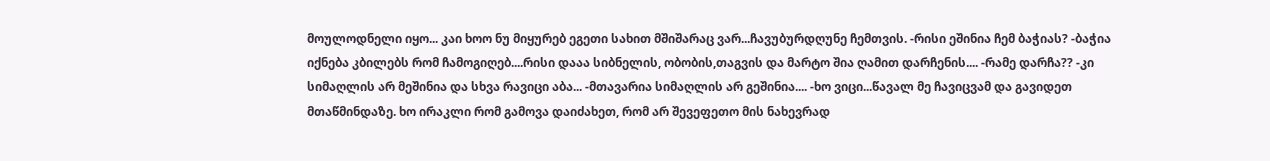მოულოდნელი იყო... კაი ხოო ნუ მიყურებ ეგეთი სახით მშიშარაც ვარ...ჩავუბურდღუნე ჩემთვის. -რისი ეშინია ჩემ ბაჭიას? -ბაჭია იქნება კბილებს რომ ჩამოგიღებ....რისი დააა სიბნელის, ობობის,თაგვის და მარტო შია ღამით დარჩენის.... -რამე დარჩა?? -კი სიმაღლის არ მეშინია და სხვა რავიცი აბა... -მთავარია სიმაღლის არ გეშინია.... -ხო ვიცი...წავალ მე ჩავიცვამ და გავიდეთ მთაწმინდაზე. ხო ირაკლი რომ გამოვა დაიძახეთ, რომ არ შევეფეთო მის ნახევრად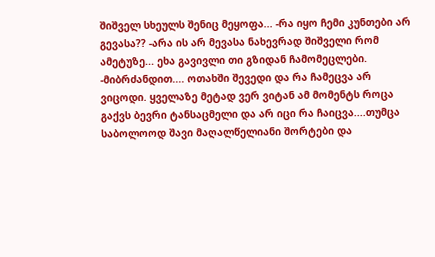შიშველ სხეულს შენიც მეყოფა... -რა იყო ჩემი კუნთები არ გევასა?? -არა ის არ მევასა ნახევრად შიშველი რომ ამეტუზე... ეხა გავივლი თი გზიდან ჩამომეცლები. -მიბრძანდით.... ოთახში შევედი და რა ჩამეცვა არ ვიცოდი. ყველაზე მეტად ვერ ვიტან ამ მომენტს როცა გაქვს ბევრი ტანსაცმელი და არ იცი რა ჩაიცვა....თუმცა საბოლოოდ შავი მაღალწელიანი შორტები და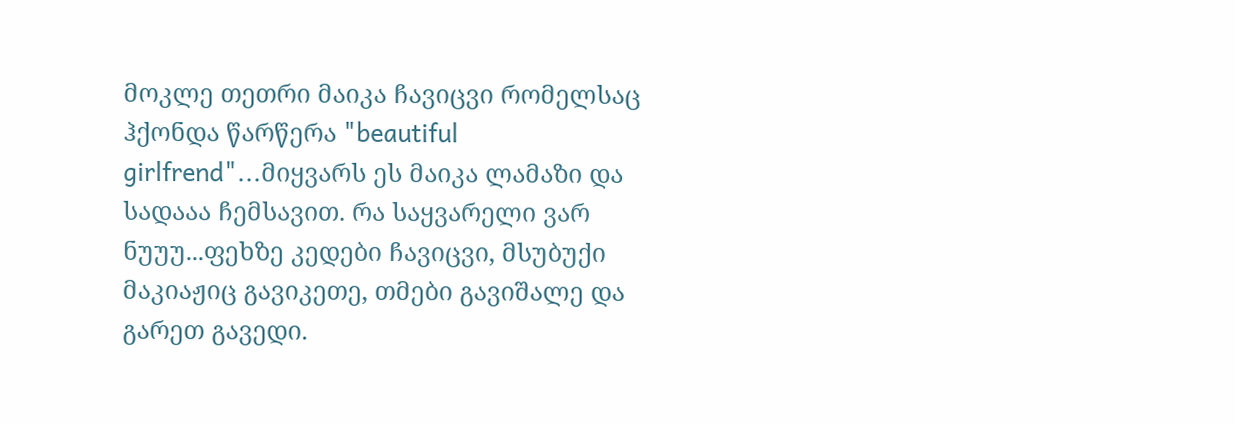მოკლე თეთრი მაიკა ჩავიცვი რომელსაც ჰქონდა წარწერა "beautiful girlfrend"...მიყვარს ეს მაიკა ლამაზი და სადააა ჩემსავით. რა საყვარელი ვარ ნუუუ...ფეხზე კედები ჩავიცვი, მსუბუქი მაკიაჟიც გავიკეთე, თმები გავიშალე და გარეთ გავედი.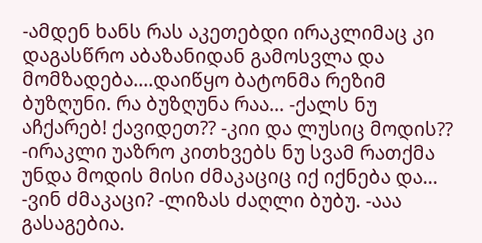-ამდენ ხანს რას აკეთებდი ირაკლიმაც კი დაგასწრო აბაზანიდან გამოსვლა და მომზადება....დაიწყო ბატონმა რეზიმ ბუზღუნი. რა ბუზღუნა რაა... -ქალს ნუ აჩქარებ! ქავიდეთ?? -კიი და ლუსიც მოდის?? -ირაკლი უაზრო კითხვებს ნუ სვამ რათქმა უნდა მოდის მისი ძმაკაციც იქ იქნება და... -ვინ ძმაკაცი? -ლიზას ძაღლი ბუბუ. -ააა გასაგებია.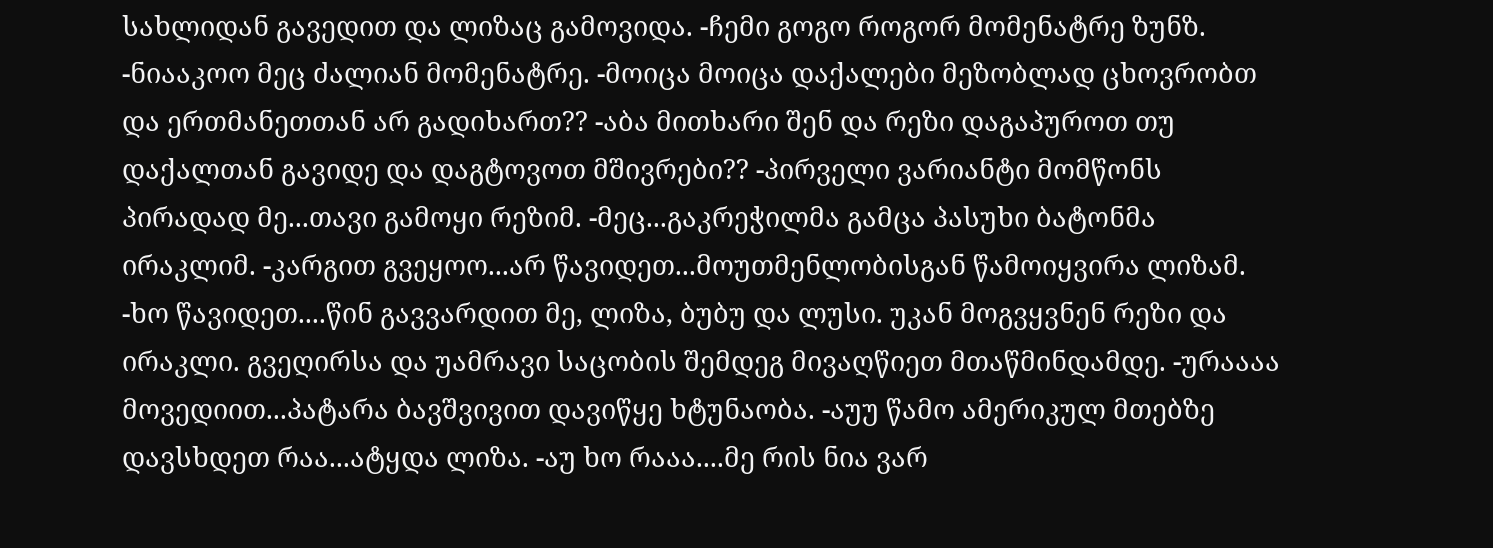სახლიდან გავედით და ლიზაც გამოვიდა. -ჩემი გოგო როგორ მომენატრე ზუნზ. -ნიააკოო მეც ძალიან მომენატრე. -მოიცა მოიცა დაქალები მეზობლად ცხოვრობთ და ერთმანეთთან არ გადიხართ?? -აბა მითხარი შენ და რეზი დაგაპუროთ თუ დაქალთან გავიდე და დაგტოვოთ მშივრები?? -პირველი ვარიანტი მომწონს პირადად მე...თავი გამოყი რეზიმ. -მეც...გაკრეჭილმა გამცა პასუხი ბატონმა ირაკლიმ. -კარგით გვეყოო...არ წავიდეთ...მოუთმენლობისგან წამოიყვირა ლიზამ. -ხო წავიდეთ....წინ გავვარდით მე, ლიზა, ბუბუ და ლუსი. უკან მოგვყვნენ რეზი და ირაკლი. გვეღირსა და უამრავი საცობის შემდეგ მივაღწიეთ მთაწმინდამდე. -ურაააა მოვედიით...პატარა ბავშვივით დავიწყე ხტუნაობა. -აუუ წამო ამერიკულ მთებზე დავსხდეთ რაა...ატყდა ლიზა. -აუ ხო რააა....მე რის ნია ვარ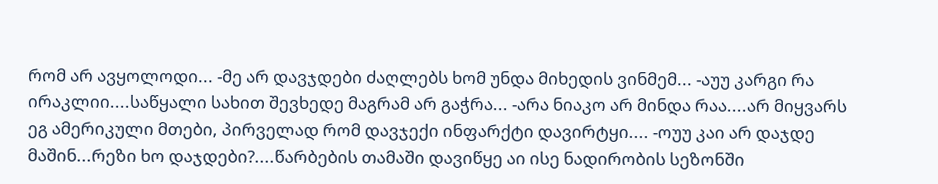რომ არ ავყოლოდი... -მე არ დავჯდები ძაღლებს ხომ უნდა მიხედის ვინმემ... -აუუ კარგი რა ირაკლიი....საწყალი სახით შევხედე მაგრამ არ გაჭრა... -არა ნიაკო არ მინდა რაა....არ მიყვარს ეგ ამერიკული მთები, პირველად რომ დავჯექი ინფარქტი დავირტყი.... -ოუუ კაი არ დაჯდე მაშინ...რეზი ხო დაჯდები?....წარბების თამაში დავიწყე აი ისე ნადირობის სეზონში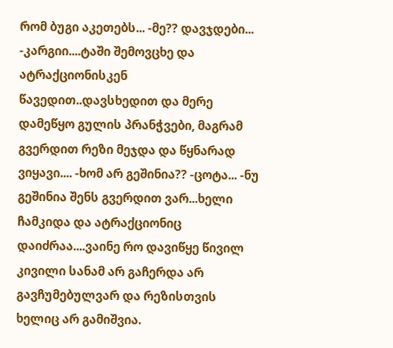რომ ბუგი აკეთებს... -მე?? დავჯდები... -კარგიი....ტაში შემოვცხე და ატრაქციონისკენ წავედით..დავსხედით და მერე დამეწყო გულის პრანჭვები, მაგრამ გვერდით რეზი მეჯდა და წყნარად ვიყავი.... -ხომ არ გეშინია?? -ცოტა... -ნუ გეშინია შენს გვერდით ვარ...ხელი ჩამკიდა და ატრაქციონიც დაიძრაა....ვაინე რო დავიწყე წივილ კივილი სანამ არ გაჩერდა არ გავჩუმებულვარ და რეზისთვის ხელიც არ გამიშვია.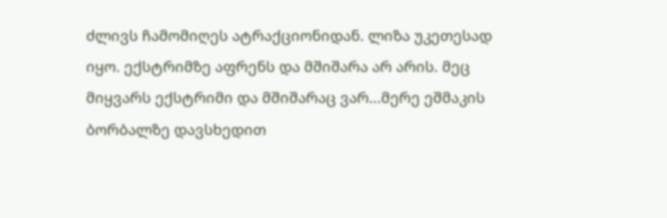ძლივს ჩამომიღეს ატრაქციონიდან. ლიზა უკეთესად იყო. ექსტრიმზე აფრენს და მშიშარა არ არის. მეც მიყვარს ექსტრიმი და მშიშარაც ვარ...მერე ეშმაკის ბორბალზე დავსხედით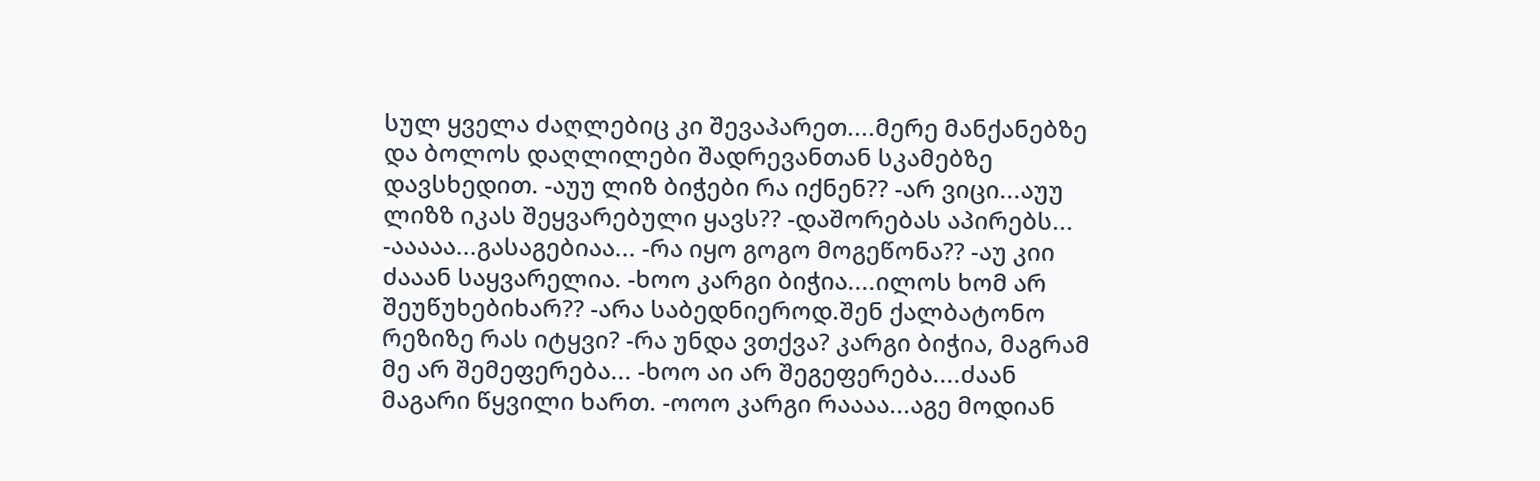სულ ყველა ძაღლებიც კი შევაპარეთ....მერე მანქანებზე და ბოლოს დაღლილები შადრევანთან სკამებზე დავსხედით. -აუუ ლიზ ბიჭები რა იქნენ?? -არ ვიცი...აუუ ლიზზ იკას შეყვარებული ყავს?? -დაშორებას აპირებს... -ააააა...გასაგებიაა... -რა იყო გოგო მოგეწონა?? -აუ კიი ძააან საყვარელია. -ხოო კარგი ბიჭია....ილოს ხომ არ შეუწუხებიხარ?? -არა საბედნიეროდ.შენ ქალბატონო რეზიზე რას იტყვი? -რა უნდა ვთქვა? კარგი ბიჭია, მაგრამ მე არ შემეფერება... -ხოო აი არ შეგეფერება....ძაან მაგარი წყვილი ხართ. -ოოო კარგი რაააა...აგე მოდიან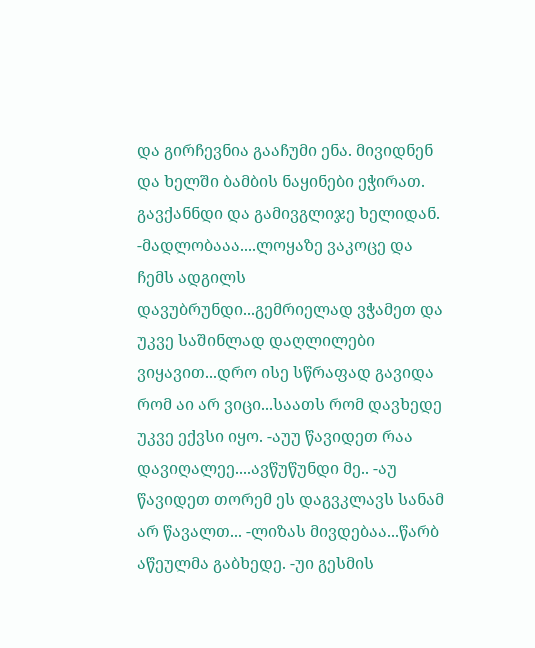და გირჩევნია გააჩუმი ენა. მივიდნენ და ხელში ბამბის ნაყინები ეჭირათ. გავქანნდი და გამივგლიჯე ხელიდან. -მადლობააა....ლოყაზე ვაკოცე და ჩემს ადგილს დავუბრუნდი...გემრიელად ვჭამეთ და უკვე საშინლად დაღლილები ვიყავით...დრო ისე სწრაფად გავიდა რომ აი არ ვიცი...საათს რომ დავხედე უკვე ექვსი იყო. -აუუ წავიდეთ რაა დავიღალეე....ავწუწუნდი მე.. -აუ წავიდეთ თორემ ეს დაგვკლავს სანამ არ წავალთ... -ლიზას მივდებაა...წარბ აწეულმა გაბხედე. -უი გესმის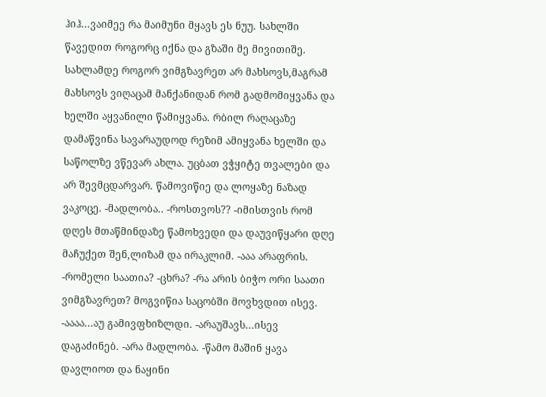ჰიჰ...ვაიმეე რა მაიმუნი მყავს ეს ნუუ. სახლში წავედით როგორც იქნა და გზაში მე მივითიშე. სახლამდე როგორ ვიმგზავრეთ არ მახსოვს,მაგრამ მახსოვს ვიღაცამ მანქანიდან რომ გადმომიყვანა და ხელში აყვანილი წამიყვანა. რბილ რაღაცაზე დამაწვინა სავარაუდოდ რეზიმ ამიყვანა ხელში და საწოლზე ვწევარ ახლა. უცბათ ვჭყიტე თვალები და არ შევმცდარვარ. წამოვიწიე და ლოყაზე ნაზად ვაკოცე. -მადლობა.. -როსთვოს?? -იმისთვის რომ დღეს მთაწმინდაზე წამოხვედი და დაუვიწყარი დღე მაჩუქეთ შენ,ლიზამ და ირაკლიმ. -ააა არაფრის. -რომელი საათია? -ცხრა? -რა არის ბიჭო ორი საათი ვიმგზავრეთ? მოგვიწია საცობში მოვხვდით ისევ. -აააა...აუ გამივფხიზლდი. -არაუშავს...ისევ დაგაძინებ. -არა მადლობა. -წამო მაშინ ყავა დავლიოთ და ნაყინი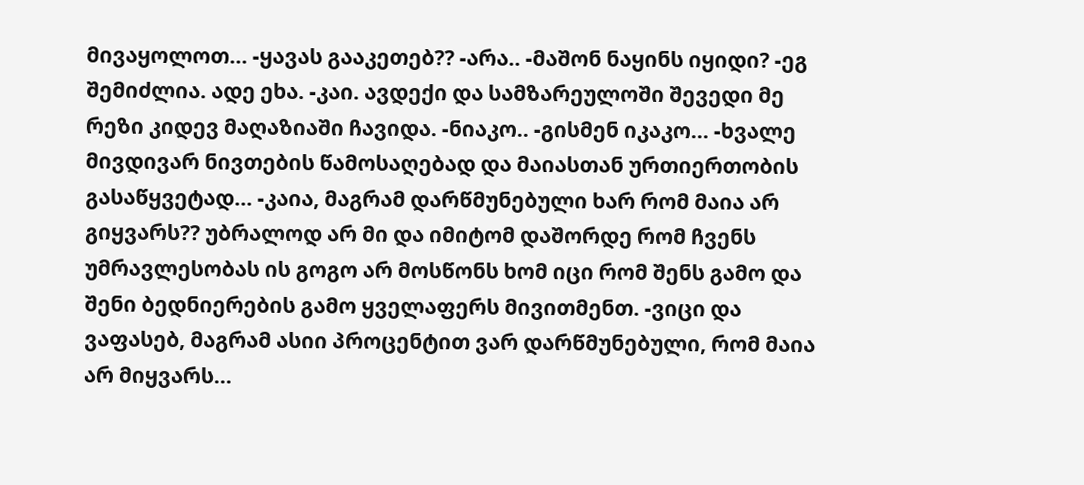მივაყოლოთ... -ყავას გააკეთებ?? -არა.. -მაშონ ნაყინს იყიდი? -ეგ შემიძლია. ადე ეხა. -კაი. ავდექი და სამზარეულოში შევედი მე რეზი კიდევ მაღაზიაში ჩავიდა. -ნიაკო.. -გისმენ იკაკო... -ხვალე მივდივარ ნივთების წამოსაღებად და მაიასთან ურთიერთობის გასაწყვეტად... -კაია, მაგრამ დარწმუნებული ხარ რომ მაია არ გიყვარს?? უბრალოდ არ მი და იმიტომ დაშორდე რომ ჩვენს უმრავლესობას ის გოგო არ მოსწონს ხომ იცი რომ შენს გამო და შენი ბედნიერების გამო ყველაფერს მივითმენთ. -ვიცი და ვაფასებ, მაგრამ ასიი პროცენტით ვარ დარწმუნებული, რომ მაია არ მიყვარს...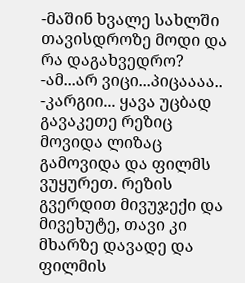-მაშინ ხვალე სახლში თავისდროზე მოდი და რა დაგახვედრო? -ამ...არ ვიცი...პიცაააა.. -კარგიი... ყავა უცბად გავაკეთე რეზიც მოვიდა ლიზაც გამოვიდა და ფილმს ვუყურეთ. რეზის გვერდით მივუჯექი და მივეხუტე, თავი კი მხარზე დავადე და ფილმის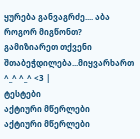ყურება განვაგრძე.... აბა როგორ მიგწონთ? გამიზიარეთ თქვენი შთაბეჭდილება...მიყვარხართ ^_^ ^_^ <3 |
ტესტები
აქტიური მწერლები
აქტიური მწერლები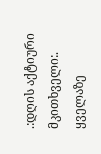.:დღის აქტიური მკითხველი:.
ყველაზე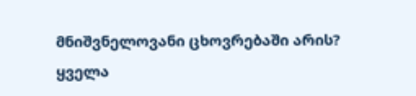მნიშვნელოვანი ცხოვრებაში არის?
ყველა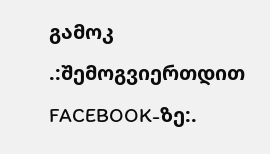გამოკ
.:შემოგვიერთდით FACEBOOK-ზე:.